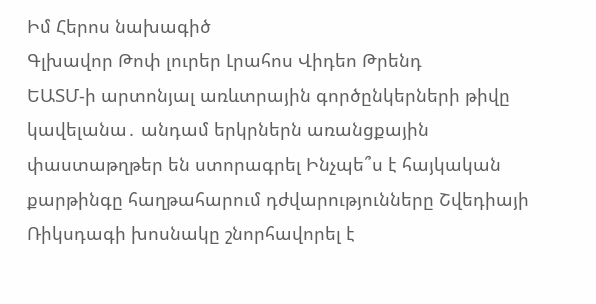Իմ Հերոս նախագիծ
Գլխավոր Թոփ լուրեր Լրահոս Վիդեո Թրենդ
ԵԱՏՄ-ի արտոնյալ առևտրային գործընկերների թիվը կավելանա․ անդամ երկրներն առանցքային փաստաթղթեր են ստորագրել Ինչպե՞ս է հայկական քարթինգը հաղթահարում դժվարությունները Շվեդիայի Ռիկսդագի խոսնակը շնորհավորել է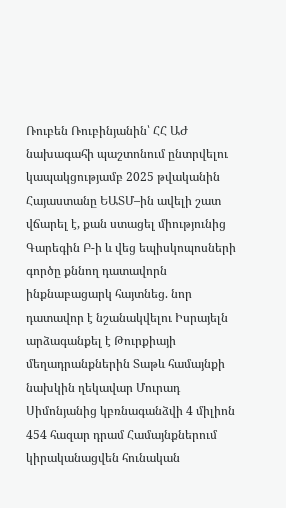Ռուբեն Ռուբինյանին՝ ՀՀ ԱԺ նախագահի պաշտոնում ընտրվելու կապակցությամբ 2025 թվականին Հայաստանը ԵԱՏՄ–ին ավելի շատ վճարել է, քան ստացել միությունից Գարեգին Բ-ի և վեց եպիսկոպոսների գործը քննող դատավորն ինքնաբացարկ հայտնեց. նոր դատավոր է նշանակվելու Իսրայելն արձագանքել է Թուրքիայի մեղադրանքներին Տաթև համայնքի նախկին ղեկավար Մուրադ Սիմոնյանից կբռնագանձվի 4 միլիոն 454 հազար դրամ Համայնքներում կիրականացվեն հունական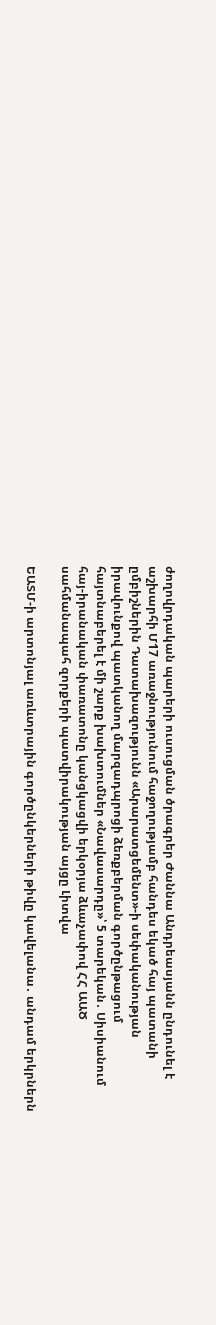ժողովրդական պարերի ուսուցման ծրագրեր Ժաննա Անդրեասյանն ընդունել է աշխարհի Մ17 առաջնությունում հաջողությամբ հանդես եկած հայ պատանի ըմբիշներին Դատախազությունն «Արարատցեմենտ»-ի սեփականության իրավունքով պատկանող մարզադպրոցի ձեռքբերման գործընթացում հայտնաբերել է մի շարք խախտումներ «Նավասարդը»՝ 5 տարեկան․ Սիսիանում հայ-իրանական փառատոնը կանցկացվի երկօրյա ձևաչափով ՀՀ ԱԱԾ սահմանապահ զորքերի պատվիրակության այցը Լիտվա

ԵԱՏՄ-ի արտոնյալ առևտրային գործընկերների թիվը կավելանա․ անդամ երկրներն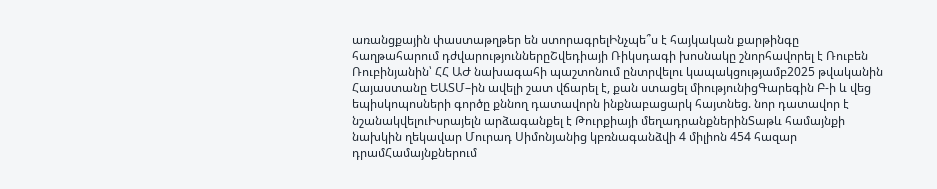առանցքային փաստաթղթեր են ստորագրելԻնչպե՞ս է հայկական քարթինգը հաղթահարում դժվարություններըՇվեդիայի Ռիկսդագի խոսնակը շնորհավորել է Ռուբեն Ռուբինյանին՝ ՀՀ ԱԺ նախագահի պաշտոնում ընտրվելու կապակցությամբ2025 թվականին Հայաստանը ԵԱՏՄ–ին ավելի շատ վճարել է, քան ստացել միությունիցԳարեգին Բ-ի և վեց եպիսկոպոսների գործը քննող դատավորն ինքնաբացարկ հայտնեց. նոր դատավոր է նշանակվելուԻսրայելն արձագանքել է Թուրքիայի մեղադրանքներինՏաթև համայնքի նախկին ղեկավար Մուրադ Սիմոնյանից կբռնագանձվի 4 միլիոն 454 հազար դրամՀամայնքներում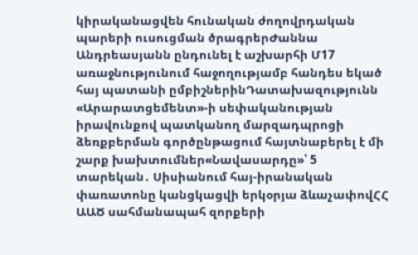կիրականացվեն հունական ժողովրդական պարերի ուսուցման ծրագրերԺաննա Անդրեասյանն ընդունել է աշխարհի Մ17 առաջնությունում հաջողությամբ հանդես եկած հայ պատանի ըմբիշներինԴատախազությունն «Արարատցեմենտ»-ի սեփականության իրավունքով պատկանող մարզադպրոցի ձեռքբերման գործընթացում հայտնաբերել է մի շարք խախտումներ«Նավասարդը»՝ 5 տարեկան․ Սիսիանում հայ-իրանական փառատոնը կանցկացվի երկօրյա ձևաչափովՀՀ ԱԱԾ սահմանապահ զորքերի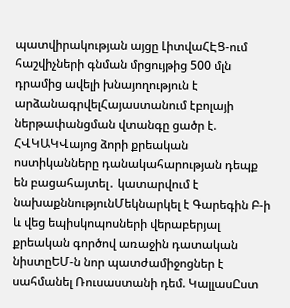պատվիրակության այցը ԼիտվաՀԷՑ-ում հաշվիչների գնման մրցույթից 500 մլն դրամից ավելի խնայողություն է արձանագրվելՀայաստանում էբոլայի ներթափանցման վտանգը ցածր է. ՀՎԿԱԿՎայոց ձորի քրեական ոստիկանները դանակահարության դեպք են բացահայտել․ կատարվում է նախաքննությունՄեկնարկել է Գարեգին Բ-ի և վեց եպիսկոպոսների վերաբերյալ քրեական գործով առաջին դատական նիստըԵՄ-ն նոր պատժամիջոցներ է սահմանել Ռուսաստանի դեմ. ԿալլասԸստ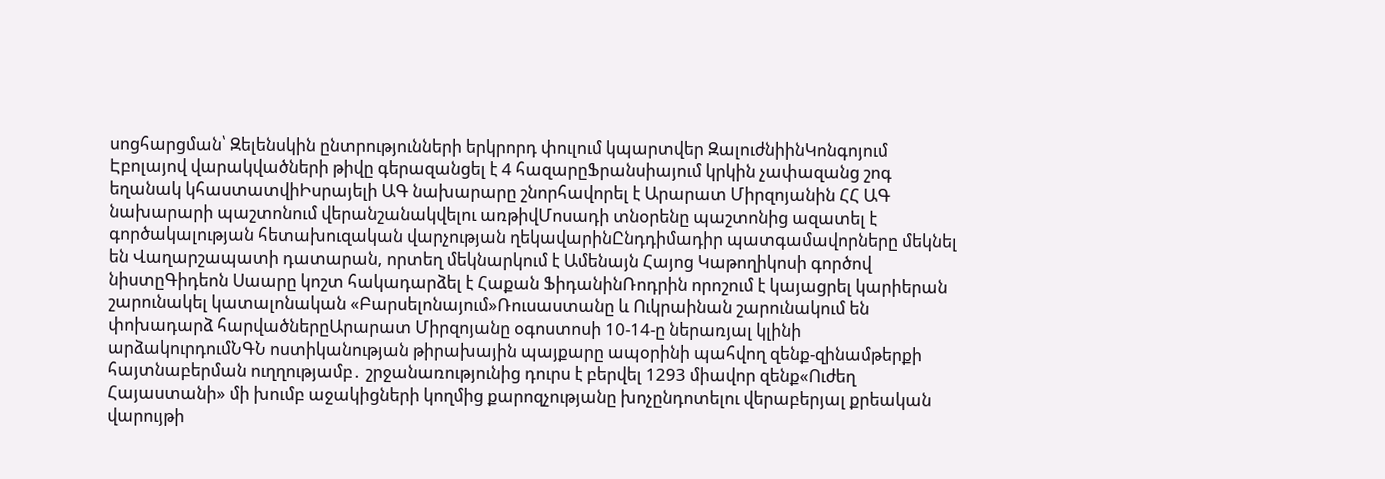սոցհարցման՝ Զելենսկին ընտրությունների երկրորդ փուլում կպարտվեր ԶալուժնիինԿոնգոյում Էբոլայով վարակվածների թիվը գերազանցել է 4 հազարըՖրանսիայում կրկին չափազանց շոգ եղանակ կհաստատվիԻսրայելի ԱԳ նախարարը շնորհավորել է Արարատ Միրզոյանին ՀՀ ԱԳ նախարարի պաշտոնում վերանշանակվելու առթիվՄոսադի տնօրենը պաշտոնից ազատել է գործակալության հետախուզական վարչության ղեկավարինԸնդդիմադիր պատգամավորները մեկնել են Վաղարշապատի դատարան, որտեղ մեկնարկում է Ամենայն Հայոց Կաթողիկոսի գործով նիստըԳիդեոն Սաարը կոշտ հակադարձել է Հաքան ՖիդանինՌոդրին որոշում է կայացրել կարիերան շարունակել կատալոնական «Բարսելոնայում»Ռուսաստանը և Ուկրաինան շարունակում են փոխադարձ հարվածներըԱրարատ Միրզոյանը օգոստոսի 10-14-ը ներառյալ կլինի արձակուրդումՆԳՆ ոստիկանության թիրախային պայքարը ապօրինի պահվող զենք-զինամթերքի հայտնաբերման ուղղությամբ․ շրջանառությունից դուրս է բերվել 1293 միավոր զենք«Ուժեղ Հայաստանի» մի խումբ աջակիցների կողմից քարոզչությանը խոչընդոտելու վերաբերյալ քրեական վարույթի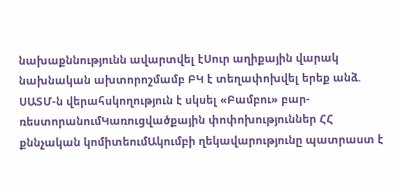նախաքննությունն ավարտվել էՍուր աղիքային վարակ նախնական ախտորոշմամբ ԲԿ է տեղափոխվել երեք անձ. ՍԱՏՄ-ն վերահսկողություն է սկսել «Բամբու» բար-ռեստորանումԿառուցվածքային փոփոխություններ ՀՀ քննչական կոմիտեումԱկումբի ղեկավարությունը պատրաստ է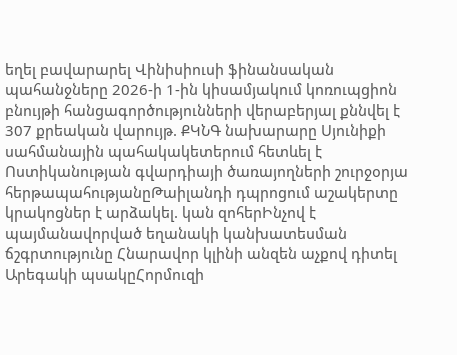եղել բավարարել Վինիսիուսի ֆինանսական պահանջները 2026-ի 1-ին կիսամյակում կոռուպցիոն բնույթի հանցագործությունների վերաբերյալ քննվել է 307 քրեական վարույթ. ՔԿՆԳ նախարարը Սյունիքի սահմանային պահակակետերում հետևել է Ոստիկանության գվարդիայի ծառայողների շուրջօրյա հերթապահությանըԹաիլանդի դպրոցում աշակերտը կրակոցներ է արձակել. կան զոհերԻնչով է պայմանավորված եղանակի կանխատեսման ճշգրտությունը Հնարավոր կլինի անզեն աչքով դիտել Արեգակի պսակըՀորմուզի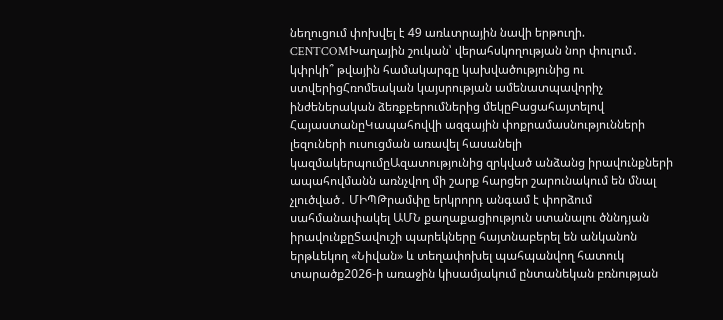նեղուցում փոխվել է 49 առևտրային նավի երթուղի. CENTCOMԽաղային շուկան՝ վերահսկողության նոր փուլում․ կփրկի՞ թվային համակարգը կախվածությունից ու ստվերիցՀռոմեական կայսրության ամենատպավորիչ ինժեներական ձեռքբերումներից մեկըԲացահայտելով ՀայաստանըԿապահովվի ազգային փոքրամասնությունների լեզուների ուսուցման առավել հասանելի կազմակերպումըԱզատությունից զրկված անձանց իրավունքների ապահովմանն առնչվող մի շարք հարցեր շարունակում են մնալ չլուծված․ ՄԻՊԹրամփը երկրորդ անգամ է փորձում սահմանափակել ԱՄՆ քաղաքացիություն ստանալու ծննդյան իրավունքըՏավուշի պարեկները հայտնաբերել են անկանոն երթևեկող «Նիվան» և տեղափոխել պահպանվող հատուկ տարածք2026-ի առաջին կիսամյակում ընտանեկան բռնության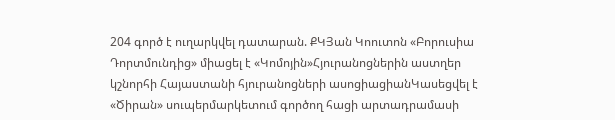204 գործ է ուղարկվել դատարան. ՔԿՅան Կոուտոն «Բորուսիա Դորտմունդից» միացել է «Կոմոյին»Հյուրանոցներին աստղեր կշնորհի Հայաստանի հյուրանոցների ասոցիացիանԿասեցվել է «Ծիրան» սուպերմարկետում գործող հացի արտադրամասի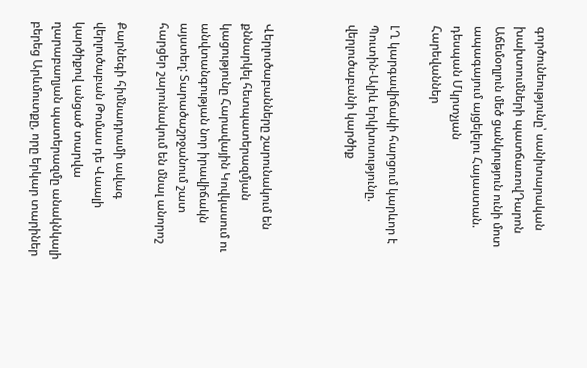գործունեությունը՝ սանիտարական խախտումների պատճառովԴարոն Աճեմօղլուն մեծ ցանկություն ունի մոտ ապագայում այցելելու Հայաստան. դեսպան Մկրտչյան
Հարեվաններ

ԼՂ կարգավիճակի հարցում կարևոր է Պուտին-Ալիև երկխոսությունը. վերլուծաբանի կարծիք



Վերլուծաբանները շարունակում են քննարկել հետպատերազմյան կացությունը Հարավային Կովկասում ու անվտանգության նոր իրավիճակն այստեղ: Տարածաշրջանում շատ հարցեր շարունակում են մնալ անորոշ

Քարնեգի հիմնադրամի ավագ վերլուծաբան Թոմաս դե Վաալի կարծիքով անցած տարվա ղարաբաղյան պատերազմը անակնկալի բերեց Արևմուտքը, որը երկար տարիներ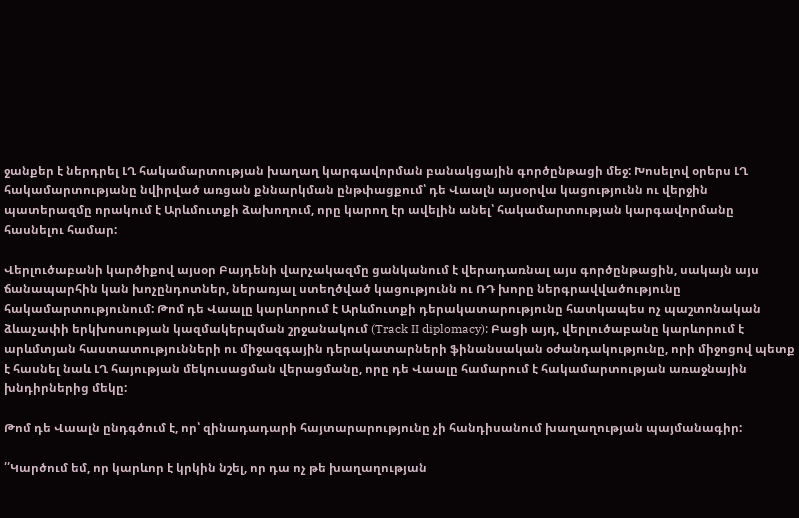ջանքեր է ներդրել ԼՂ հակամարտության խաղաղ կարգավորման բանակցային գործընթացի մեջ: Խոսելով օրերս ԼՂ հակամարտությանը նվիրված առցան քննարկման ընթփացքում՝ դե Վաալն այսօրվա կացությունն ու վերջին պատերազմը որակում է Արևմուտքի ձախողում, որը կարող էր ավելին անել՝ հակամարտության կարգավորմանը հասնելու համար:

Վերլուծաբանի կարծիքով այսօր Բայդենի վարչակազմը ցանկանում է վերադառնալ այս գործընթացին, սակայն այս ճանապարհին կան խոչընդոտներ, ներառյալ ստեղծված կացությունն ու ՌԴ խորը ներգրավվածությունը հակամարտությունում: Թոմ դե Վաալը կարևորում է Արևմուտքի դերակատարությունը հատկապես ոչ պաշտոնական ձևաչափի երկխոսության կազմակերպման շրջանակում (Track II diplomacy): Բացի այդ, վերլուծաբանը կարևորում է արևմտյան հաստատությունների ու միջազգային դերակատարների ֆինանսական օժանդակությունը, որի միջոցով պետք է հասնել նաև ԼՂ հայության մեկուսացման վերացմանը, որը դե Վաալը համարում է հակամարտության առաջնային խնդիրներից մեկը:

Թոմ դե Վաալն ընդգծում է, որ՝ զինադադարի հայտարարությունը չի հանդիսանում խաղաղության պայմանագիր:

՛՛Կարծում եմ, որ կարևոր է կրկին նշել, որ դա ոչ թե խաղաղության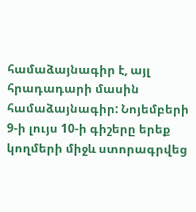համաձայնագիր է, այլ հրադադարի մասին համաձայնագիր: Նոյեմբերի 9-ի լույս 10-ի գիշերը երեք կողմերի միջև ստորագրվեց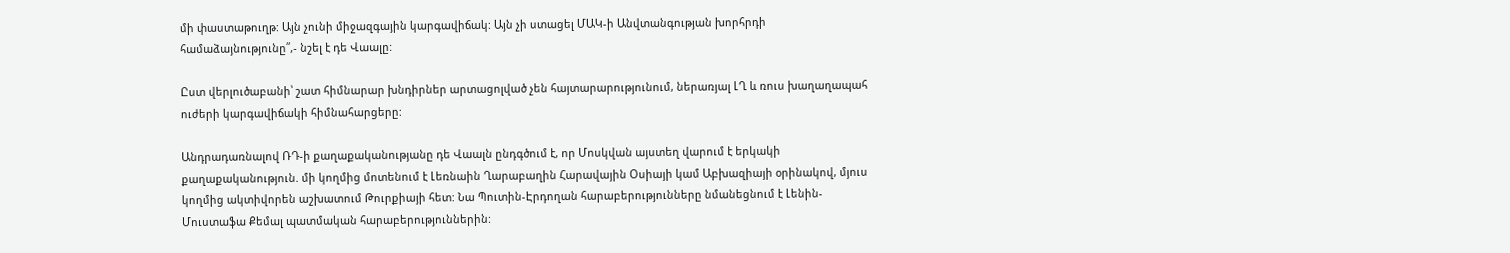մի փաստաթուղթ: Այն չունի միջազգային կարգավիճակ: Այն չի ստացել ՄԱԿ-ի Անվտանգության խորհրդի համաձայնությունը՛՛,- նշել է դե Վաալը:

Ըստ վերլուծաբանի՝ շատ հիմնարար խնդիրներ արտացոլված չեն հայտարարությունում, ներառյալ ԼՂ և ռուս խաղաղապահ ուժերի կարգավիճակի հիմնահարցերը:

Անդրադառնալով ՌԴ-ի քաղաքականությանը դե Վաալն ընդգծում է, որ Մոսկվան այստեղ վարում է երկակի քաղաքականություն. մի կողմից մոտենում է Լեռնաին Ղարաբաղին Հարավային Օսիայի կամ Աբխազիայի օրինակով, մյուս կողմից ակտիվորեն աշխատում Թուրքիայի հետ: Նա Պուտին-Էրդողան հարաբերությունները նմանեցնում է Լենին-Մուստաֆա Քեմալ պատմական հարաբերություններին: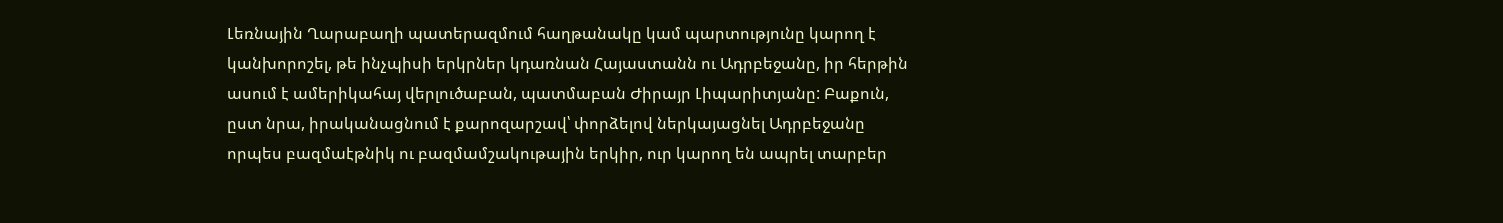Լեռնային Ղարաբաղի պատերազմում հաղթանակը կամ պարտությունը կարող է կանխորոշել, թե ինչպիսի երկրներ կդառնան Հայաստանն ու Ադրբեջանը, իր հերթին ասում է ամերիկահայ վերլուծաբան, պատմաբան Ժիրայր Լիպարիտյանը: Բաքուն, ըստ նրա, իրականացնում է քարոզարշավ՝ փորձելով ներկայացնել Ադրբեջանը որպես բազմաէթնիկ ու բազմամշակութային երկիր, ուր կարող են ապրել տարբեր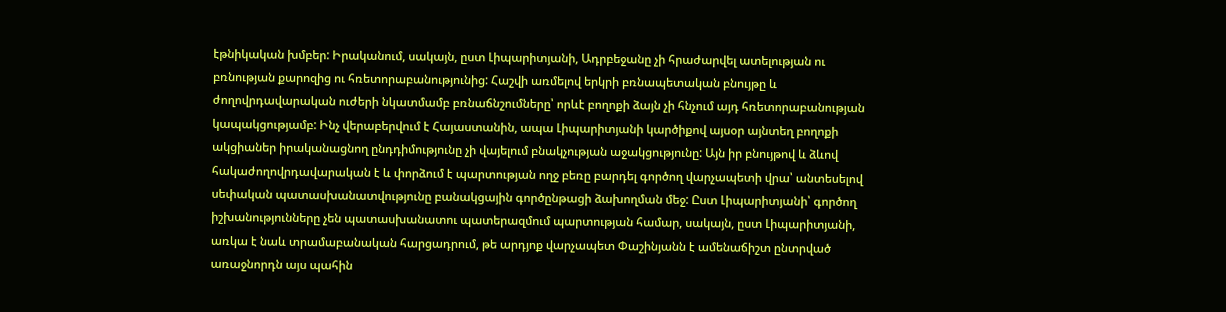էթնիկական խմբեր: Իրականում, սակայն, ըստ Լիպարիտյանի, Ադրբեջանը չի հրաժարվել ատելության ու բռնության քարոզից ու հռետորաբանությունից: Հաշվի առմելով երկրի բռնապետական բնույթը և ժողովրդավարական ուժերի նկատմամբ բռնաճնշումները՝ որևէ բողոքի ձայն չի հնչում այդ հռետորաբանության կապակցությամբ: Ինչ վերաբերվում է Հայաստանին, ապա Լիպարիտյանի կարծիքով այսօր այնտեղ բողոքի ակցիաներ իրականացնող ընդդիմությունը չի վայելում բնակչության աջակցությունը: Այն իր բնույթով և ձևով հակաժողովրդավարական է և փորձում է պարտության ողջ բեռը բարդել գործող վարչապետի վրա՝ անտեսելով սեփական պատասխանատվությունը բանակցային գործընթացի ձախողման մեջ: Ըստ Լիպարիտյանի՝ գործող իշխանությունները չեն պատասխանատու պատերազմում պարտության համար, սակայն, ըստ Լիպարիտյանի, առկա է նաև տրամաբանական հարցադրում, թե արդյոք վարչապետ Փաշինյանն է ամենաճիշտ ընտրված առաջնորդն այս պահին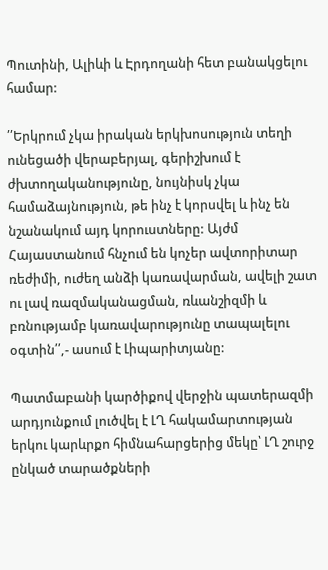Պուտինի, Ալիևի և Էրդողանի հետ բանակցելու համար:

՛՛Երկրում չկա իրական երկխոսություն տեղի ունեցածի վերաբերյալ, գերիշխում է ժխտողականությունը, նույնիսկ չկա համաձայնություն, թե ինչ է կորսվել և ինչ են նշանակում այդ կորուստները: Այժմ Հայաստանում հնչում են կոչեր ավտորիտար ռեժիմի, ուժեղ անձի կառավարման, ավելի շատ ու լավ ռազմականացման, ռևանշիզմի և բռնությամբ կառավարությունը տապալելու օգտին՛՛,- ասում է Լիպարիտյանը:

Պատմաբանի կարծիքով վերջին պատերազմի արդյունքում լուծվել է ԼՂ հակամարտության երկու կարևրքո հիմնահարցերից մեկը՝ ԼՂ շուրջ ընկած տարածքների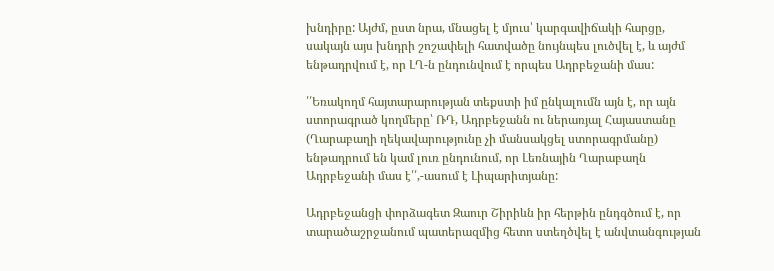խնդիրը: Այժմ, ըստ նրա, մնացել է մյուս՝ կարգավիճակի հարցը, սակայն այս խնդրի շոշափելի հատվածը նույնպես լուծվել է, և այժմ ենթադրվում է, որ ԼՂ-ն ընդունվում է որպես Ադրբեջանի մաս:

՛՛Եռակողմ հայտարարության տեքստի իմ ընկալումն այն է, որ այն ստորագրած կողմերը՝ ՌԴ, Ադրբեջանն ու ներառյալ Հայաստանը (Ղարաբաղի ղեկավարությունը չի մանսակցել ստորագրմանը) ենթադրում են կամ լուռ ընդունում, որ Լեռնային Ղարաբաղն Ադրբեջանի մաս է՛՛,-ասում է Լիպարիտյանը:

Ադրբեջանցի փորձագետ Զաուր Շիրիևն իր հերթին ընդգծում է, որ տարածաշրջանում պատերազմից հետո ստեղծվել է անվտանգության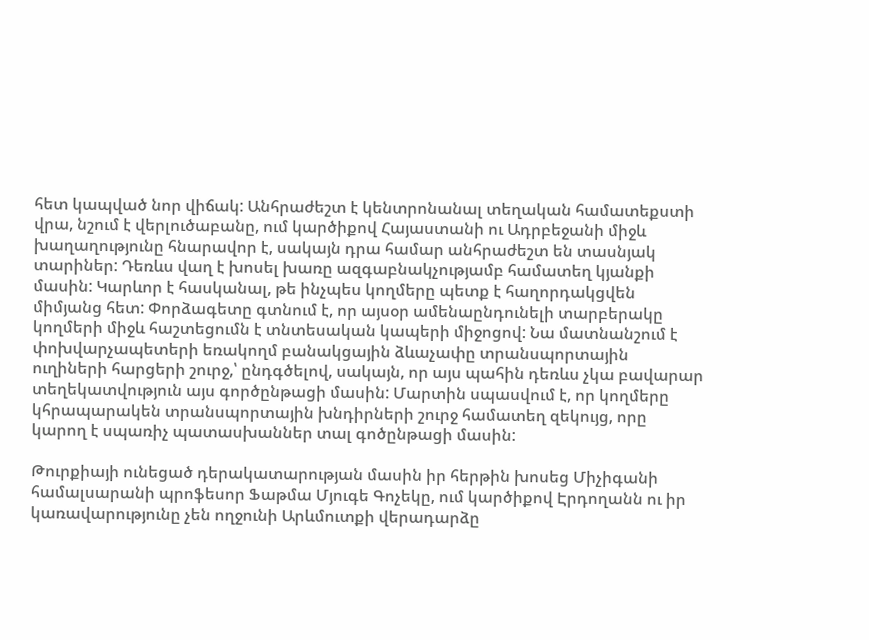հետ կապված նոր վիճակ: Անհրաժեշտ է կենտրոնանալ տեղական համատեքստի վրա, նշում է վերլուծաբանը, ում կարծիքով Հայաստանի ու Ադրբեջանի միջև խաղաղությունը հնարավոր է, սակայն դրա համար անհրաժեշտ են տասնյակ տարիներ: Դեռևս վաղ է խոսել խառը ազգաբնակչությամբ համատեղ կյանքի մասին: Կարևոր է հասկանալ, թե ինչպես կողմերը պետք է հաղորդակցվեն միմյանց հետ: Փորձագետը գտնում է, որ այսօր ամենաընդունելի տարբերակը կողմերի միջև հաշտեցումն է տնտեսական կապերի միջոցով: Նա մատնանշում է փոխվարչապետերի եռակողմ բանակցային ձևաչափը տրանսպորտային ուղիների հարցերի շուրջ,՝ ընդգծելով, սակայն, որ այս պահին դեռևս չկա բավարար տեղեկատվություն այս գործընթացի մասին: Մարտին սպասվում է, որ կողմերը կհրապարակեն տրանսպորտային խնդիրների շուրջ համատեղ զեկույց, որը կարող է սպառիչ պատասխաններ տալ գոծընթացի մասին:

Թուրքիայի ունեցած դերակատարության մասին իր հերթին խոսեց Միչիգանի համալսարանի պրոֆեսոր Ֆաթմա Մյուգե Գոչեկը, ում կարծիքով Էրդողանն ու իր կառավարությունը չեն ողջունի Արևմուտքի վերադարձը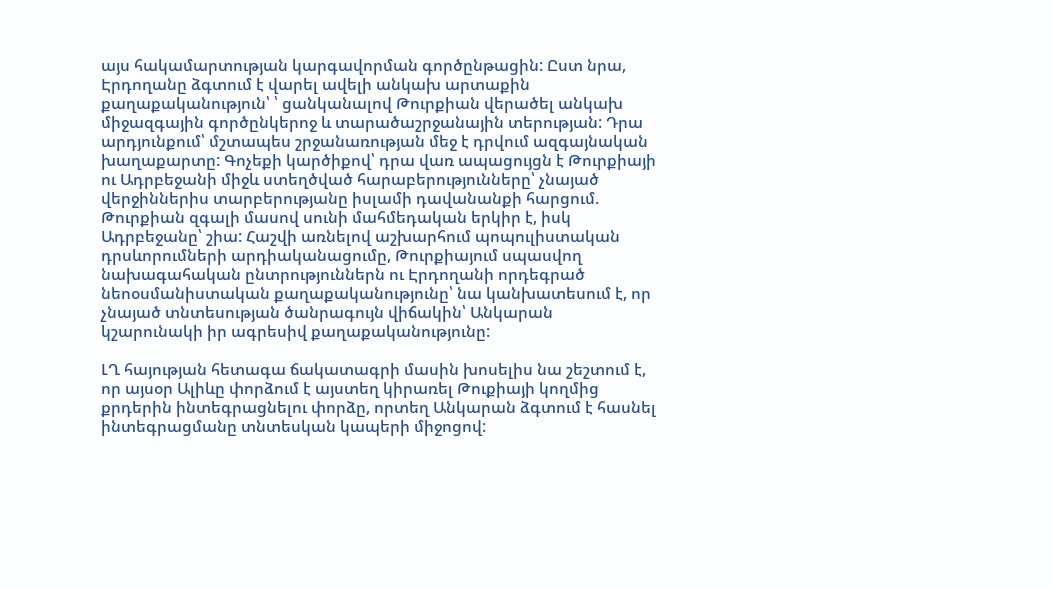այս հակամարտության կարգավորման գործընթացին: Ըստ նրա, Էրդողանը ձգտում է վարել ավելի անկախ արտաքին քաղաքականություն՝ ՝ ցանկանալով Թուրքիան վերածել անկախ միջազգային գործընկերոջ և տարածաշրջանային տերության: Դրա արդյունքում՝ մշտապես շրջանառության մեջ է դրվում ազգայնական խաղաքարտը: Գոչեքի կարծիքով՝ դրա վառ ապացույցն է Թուրքիայի ու Ադրբեջանի միջև ստեղծված հարաբերությունները՝ չնայած վերջիններիս տարբերությանը իսլամի դավանանքի հարցում. Թուրքիան զգալի մասով սունի մահմեդական երկիր է, իսկ Ադրբեջանը՝ շիա: Հաշվի առնելով աշխարհում պոպուլիստական դրսևորումների արդիականացումը, Թուրքիայում սպասվող նախագահական ընտրություններն ու Էրդողանի որդեգրած նեոօսմանիստական քաղաքականությունը՝ նա կանխատեսում է, որ չնայած տնտեսության ծանրագույն վիճակին՝ Անկարան կշարունակի իր ագրեսիվ քաղաքականությունը:

ԼՂ հայության հետագա ճակատագրի մասին խոսելիս նա շեշտում է, որ այսօր Ալիևը փորձում է այստեղ կիրառել Թուքիայի կողմից քրդերին ինտեգրացնելու փորձը, որտեղ Անկարան ձգտում է հասնել ինտեգրացմանը տնտեսկան կապերի միջոցով: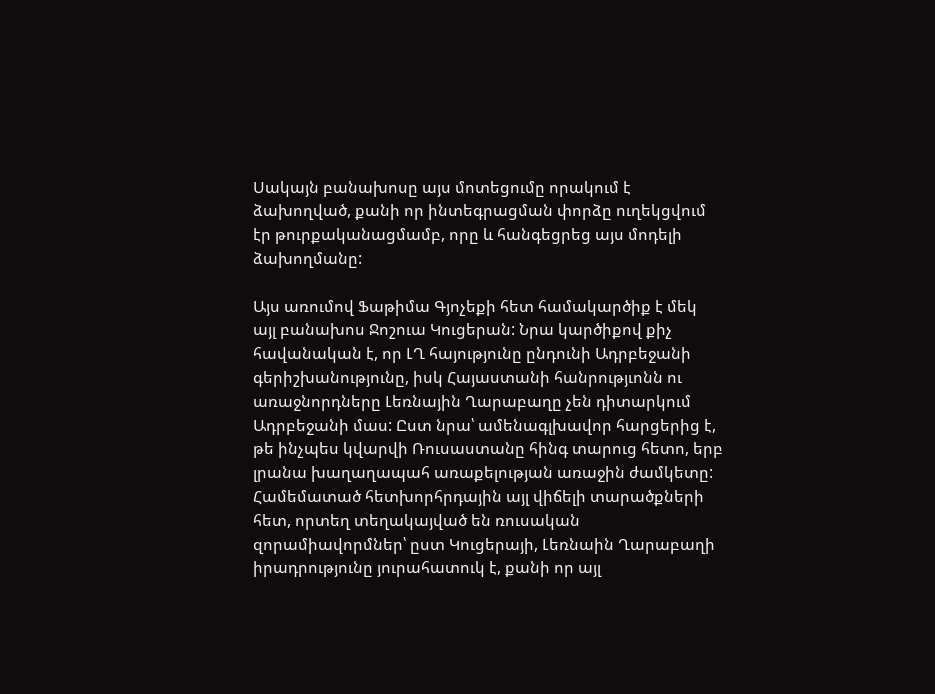Սակայն բանախոսը այս մոտեցումը որակում է ձախողված, քանի որ ինտեգրացման փորձը ուղեկցվում էր թուրքականացմամբ, որը և հանգեցրեց այս մոդելի ձախողմանը:

Այս առումով Ֆաթիմա Գյոչեքի հետ համակարծիք է մեկ այլ բանախոս Ջոշուա Կուցերան: Նրա կարծիքով քիչ հավանական է, որ ԼՂ հայությունը ընդունի Ադրբեջանի գերիշխանությունը, իսկ Հայաստանի հանրությւոնն ու առաջնորդները Լեռնային Ղարաբաղը չեն դիտարկում Ադրբեջանի մաս: Ըստ նրա՝ ամենագլխավոր հարցերից է, թե ինչպես կվարվի Ռուսաստանը հինգ տարուց հետո, երբ լրանա խաղաղապահ առաքելության առաջին ժամկետը: Համեմատած հետխորհրդային այլ վիճելի տարածքների հետ, որտեղ տեղակայված են ռուսական զորամիավորմներ՝ ըստ Կուցերայի, Լեռնաին Ղարաբաղի իրադրությունը յուրահատուկ է, քանի որ այլ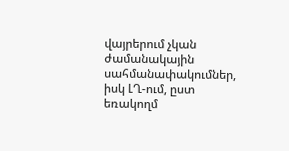վայրերում չկան ժամանակային սահմանափակումներ, իսկ ԼՂ-ում, ըստ եռակողմ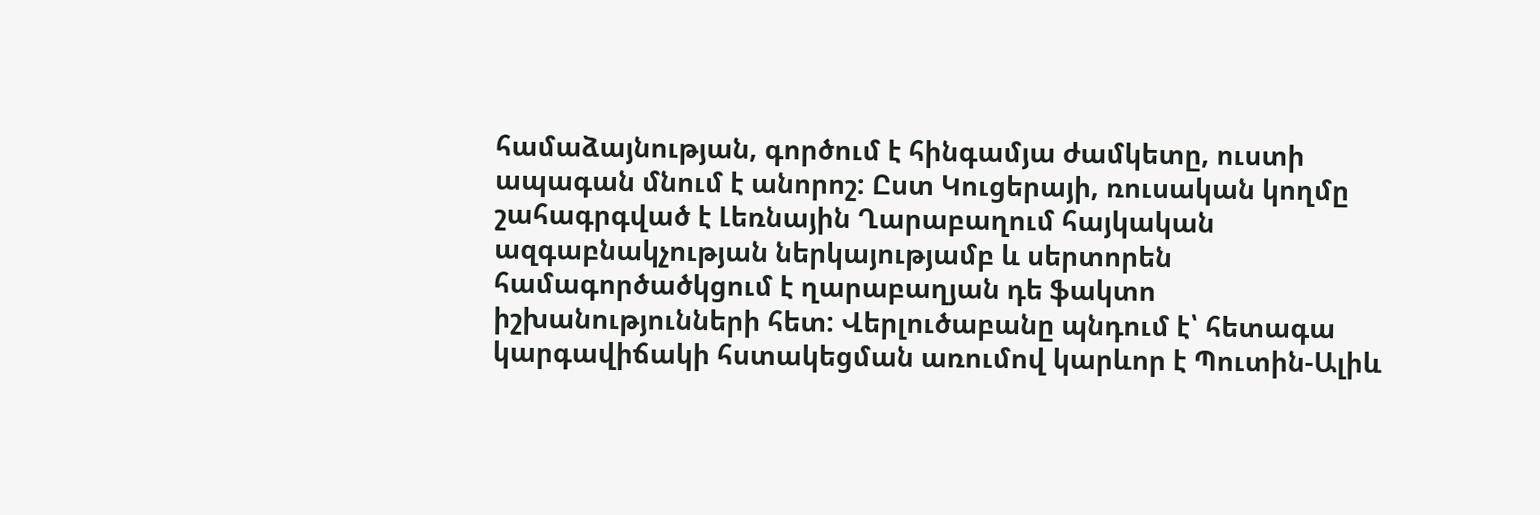համաձայնության, գործում է հինգամյա ժամկետը, ուստի ապագան մնում է անորոշ: Ըստ Կուցերայի, ռուսական կողմը շահագրգված է Լեռնային Ղարաբաղում հայկական ազգաբնակչության ներկայությամբ և սերտորեն համագործածկցում է ղարաբաղյան դե ֆակտո իշխանությունների հետ: Վերլուծաբանը պնդում է՝ հետագա կարգավիճակի հստակեցման առումով կարևոր է Պուտին-Ալիև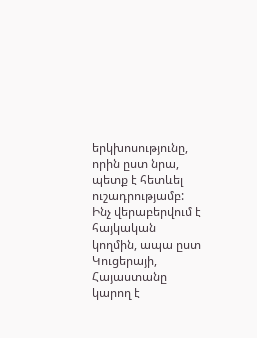երկխոսությունը, որին ըստ նրա, պետք է հետևել ուշադրությամբ: Ինչ վերաբերվում է հայկական կողմին, ապա ըստ Կուցերայի, Հայաստանը կարող է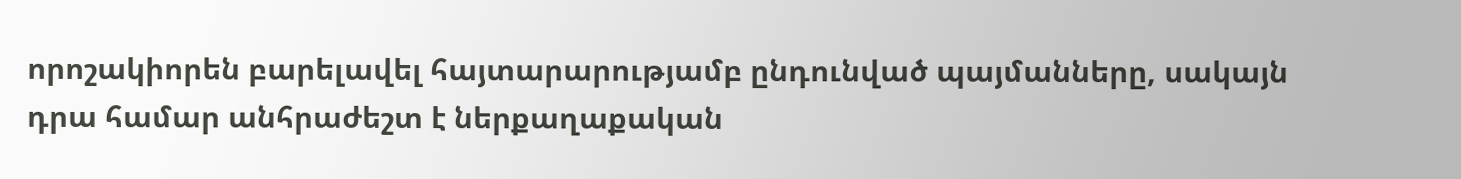որոշակիորեն բարելավել հայտարարությամբ ընդունված պայմանները, սակայն դրա համար անհրաժեշտ է ներքաղաքական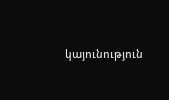կայունություն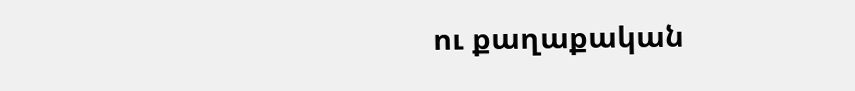ու քաղաքական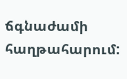ճգնաժամի հաղթահարում: